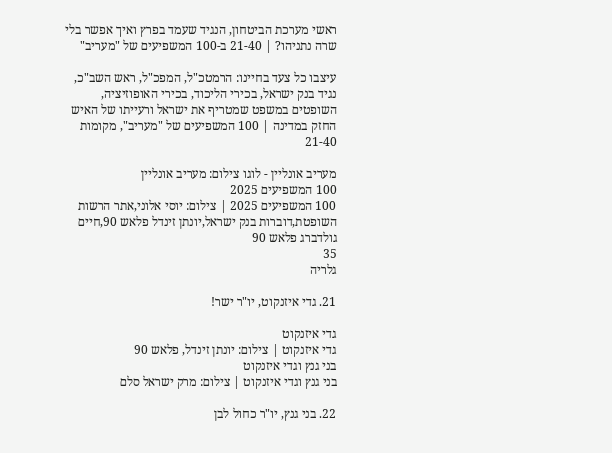ראשי מערכת הביטחון, הנגיד שעמד בפרץ ואיך אפשר בלי שרה נתניהו? | 21-40 ב-100 המשפיעים של "מעריב"

עיצבו כל צעד בחיינו: הרמטכ"ל, המפכ"ל, ראש השב"כ, נגיד בנק ישראל, בכירי הליכוד, בכירי האופוזיציה, השופטים במשפט שמטריף את ישראל ורעייתו של האיש החזק במדינה | 100 המשפיעים של "מעריב", מקומות 21-40

מעריב אונליין - לוגו צילום: מעריב אונליין
100 המשפיעים 2025
100 המשפיעים 2025 | צילום: יוסי אלוני,אתר הרשות השופטת,דוברות בנק ישראל,יונתן זינדל פלאש 90,חיים גולדברג פלאש 90
35
גלריה

21. גדי איזנקוט, יו"ר ישר!

גדי איזנקוט
גדי איזנקוט | צילום: יונתן זינדל, פלאש 90
בני גנץ וגדי איזנקוט
בני גנץ וגדי איזנקוט | צילום: מרק ישראל סלם

22. בני גנץ, יו"ר כחול לבן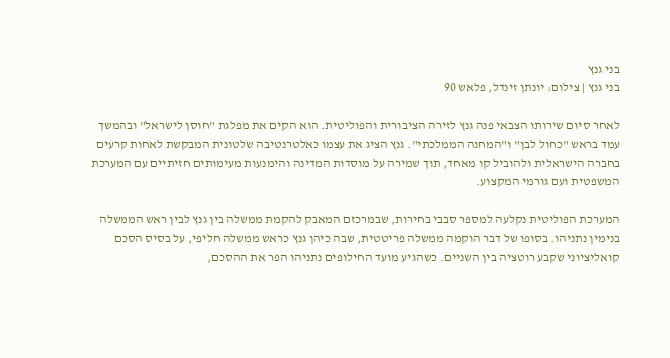בני גנץ
בני גנץ | צילום: יונתן זינדל, פלאש 90

לאחר סיום שירותו הצבאי פנה גנץ לזירה הציבורית והפוליטית. הוא הקים את מפלגת "חוסן לישראל" ובהמשך עמד בראש "כחול לבן" ו"המחנה הממלכתי". גנץ הציג את עצמו כאלטרנטיבה שלטונית המבקשת לאחות קרעים בחברה הישראלית ולהוביל קו מאחד, תוך שמירה על מוסדות המדינה והימנעות מעימותים חזיתיים עם המערכת המשפטית ועם גורמי המקצוע.

המערכת הפוליטית נקלעה למספר סבבי בחירות, שבמרכזם המאבק להקמת ממשלה בין גנץ לבין ראש הממשלה בנימין נתניהו. בסופו של דבר הוקמה ממשלה פריטטית, שבה כיהן גנץ כראש ממשלה חליפי, על בסיס הסכם קואליציוני שקבע רוטציה בין השניים. כשהגיע מועד החילופים נתניהו הפר את ההסכם,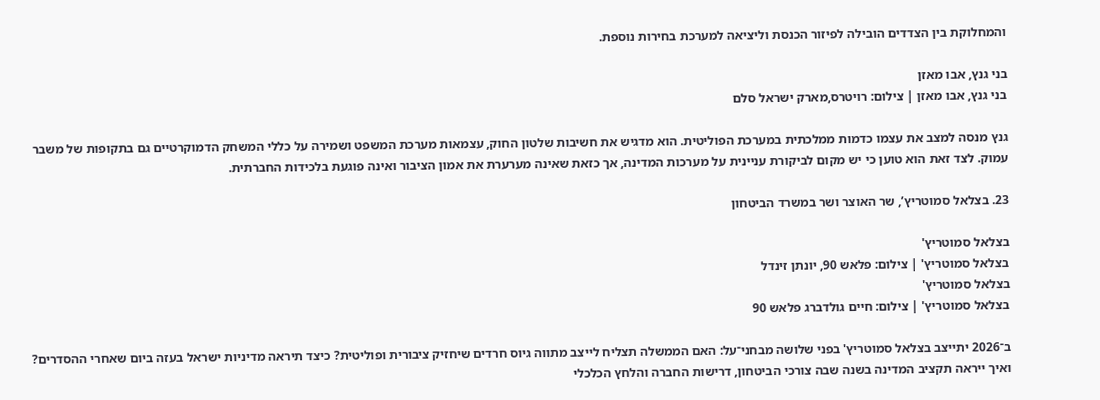והמחלוקת בין הצדדים הובילה לפיזור הכנסת וליציאה למערכת בחירות נוספת.

בני גנץ, אבו מאזן
בני גנץ, אבו מאזן | צילום: רויטרס,מארק ישראל סלם

גנץ מנסה למצב את עצמו כדמות ממלכתית במערכת הפוליטית. הוא מדגיש את חשיבות שלטון החוק, עצמאות מערכת המשפט ושמירה על כללי המשחק הדמוקרטיים גם בתקופות של משבר עמוק. לצד זאת הוא טוען כי יש מקום לביקורת עניינית על מערכות המדינה, אך כזאת שאינה מערערת את אמון הציבור ואינה פוגעת בלכידות החברתית.

23. בצלאל סמוטריץ’, שר האוצר ושר במשרד הביטחון

בצלאל סמוטריץ'
בצלאל סמוטריץ' | צילום: פלאש 90, יונתן זינדל
בצלאל סמוטריץ'
בצלאל סמוטריץ' | צילום: חיים גולדברג פלאש 90

ב־2026 יתייצב בצלאל סמוטריץ' בפני שלושה מבחני־על: האם הממשלה תצליח לייצב מתווה גיוס חרדים שיחזיק ציבורית ופוליטית? כיצד תיראה מדיניות ישראל בעזה ביום שאחרי ההסדרים? ואיך ייראה תקציב המדינה בשנה שבה צורכי הביטחון, דרישות החברה והלחץ הכלכלי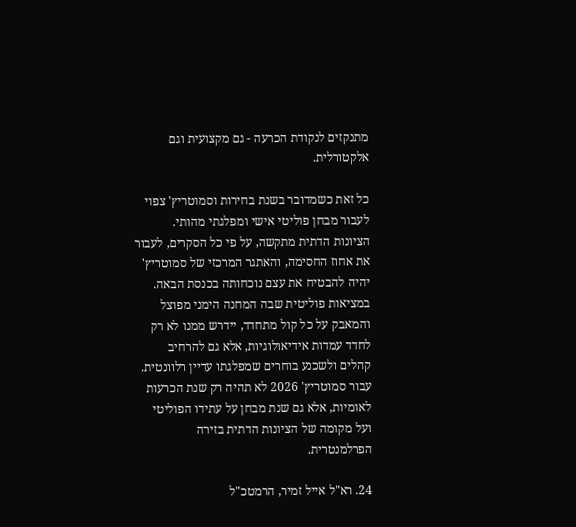מתנקזים לנקודת הכרעה - גם מקצועית וגם אלקטורלית.

כל זאת כשמדובר בשנת בחירות וסמוטריץ' צפוי לעבור מבחן פוליטי אישי ומפלגתי מהותי. הציונות הדתית מתקשה, על פי כל הסקרים, לעבור את אחוז החסימה, והאתגר המרכזי של סמוטריץ' יהיה להבטיח את עצם נוכחותה בכנסת הבאה. במציאות פוליטית שבה המחנה הימני מפוצל והמאבק על כל קול מתחדד, יידרש ממנו לא רק לחדד עמדות אידיאולוגיות, אלא גם להרחיב קהלים ולשכנע בוחרים שמפלגתו עדיין רלוונטית. עבור סמוטריץ' 2026 לא תהיה רק שנת הכרעות לאומיות, אלא גם שנת מבחן על עתידו הפוליטי ועל מקומה של הציונות הדתית בזירה הפרלמנטרית.

24. רא"ל אייל זמיר, הרמטכ"ל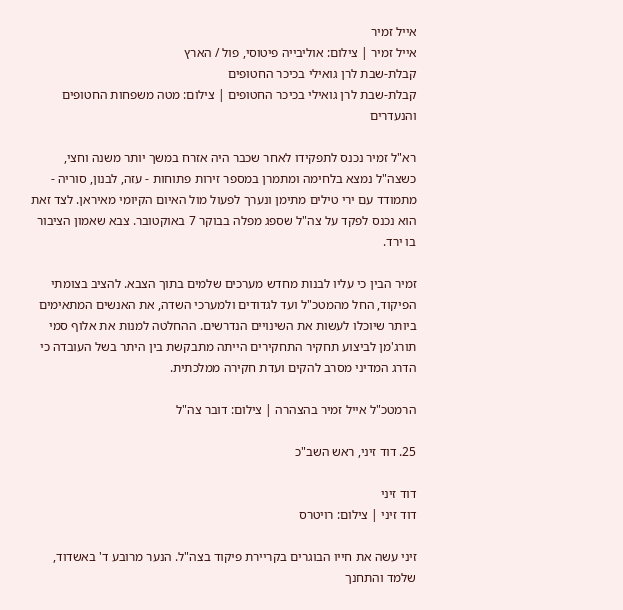אייל זמיר
אייל זמיר | צילום: אוליבייה פיטוסי, פול / הארץ
קבלת-שבת לרן גואילי בכיכר החטופים
קבלת-שבת לרן גואילי בכיכר החטופים | צילום: מטה משפחות החטופים והנעדרים

רא"ל זמיר נכנס לתפקידו לאחר שכבר היה אזרח במשך יותר משנה וחצי, כשצה"ל נמצא בלחימה ומתמרן במספר זירות פתוחות - עזה, לבנון, סוריה - מתמודד עם ירי טילים מתימן ונערך לפעול מול האיום הקיומי מאיראן. לצד זאת הוא נכנס לפקד על צה"ל שספג מפלה בבוקר 7 באוקטובר. צבא שאמון הציבור בו ירד.

זמיר הבין כי עליו לבנות מחדש מערכים שלמים בתוך הצבא. להציב בצומתי הפיקוד, החל מהמטכ"ל ועד לגדודים ולמערכי השדה, את האנשים המתאימים ביותר שיוכלו לעשות את השינויים הנדרשים. ההחלטה למנות את אלוף סמי תורג'מן לביצוע תחקיר התחקירים הייתה מתבקשת בין היתר בשל העובדה כי הדרג המדיני מסרב להקים ועדת חקירה ממלכתית.

הרמטכ"ל אייל זמיר בהצהרה | צילום: דובר צה"ל

25. דוד זיני, ראש השב"כ

דוד זיני
דוד זיני | צילום: רויטרס

זיני עשה את חייו הבוגרים בקריירת פיקוד בצה"ל. הנער מרובע ד' באשדוד, שלמד והתחנך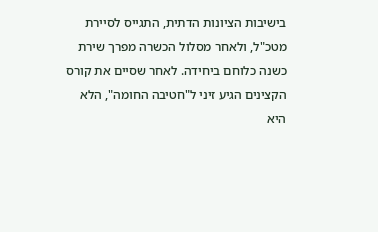בישיבות הציונות הדתית, התגייס לסיירת מטכ"ל, ולאחר מסלול הכשרה מפרך שירת כשנה כלוחם ביחידה. לאחר שסיים את קורס הקצינים הגיע זיני ל"חטיבה החומה", הלא היא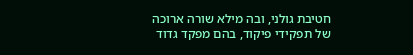חטיבת גולני, ובה מילא שורה ארוכה של תפקידי פיקוד, בהם מפקד גדוד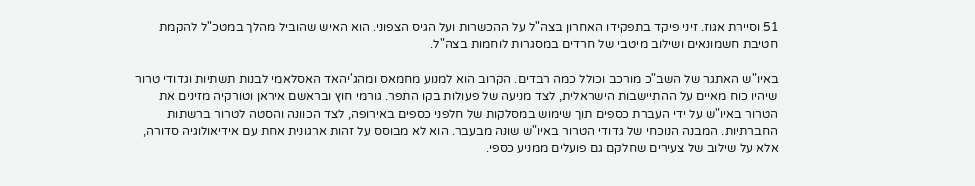51 וסיירת אגוז. זיני פיקד בתפקידו האחרון בצה"ל על ההכשרות ועל הגיס הצפוני. הוא האיש שהוביל מהלך במטכ"ל להקמת חטיבת חשמונאים ושילוב מיטבי של חרדים במסגרות לוחמות בצה"ל.

באיו"ש האתגר של השב"כ מורכב וכולל כמה רבדים. הקרוב הוא למנוע מחמאס ומהג'יהאד האסלאמי לבנות תשתיות וגדודי טרור שיהיו כוח מאיים על ההתיישבות הישראלית, לצד מניעה של פעולות בקו התפר. גורמי חוץ ובראשם איראן וטורקיה מזינים את הטרור באיו"ש על ידי העברת כספים תוך שימוש במסלקות של חלפני כספים באירופה, לצד הכוונה והסטה לטרור ברשתות החברתיות. המבנה הנוכחי של גדודי הטרור באיו"ש שונה מבעבר. הוא לא מבוסס על זהות ארגונית אחת עם אידיאולוגיה סדורה, אלא על שילוב של צעירים שחלקם גם פועלים ממניע כספי.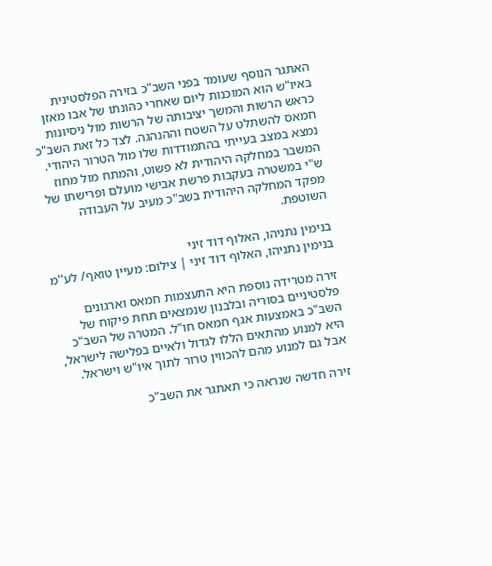האתגר הנוסף שעומד בפני השב"כ בזירה הפלסטינית באיו"ש הוא המוכנות ליום שאחרי כהונתו של אבו מאזן כראש הרשות והמשך יציבותה של הרשות מול ניסיונות חמאס להשתלט על השטח וההנהגה. לצד כל זאת השב"כ נמצא במצב בעייתי בהתמודדות שלו מול הטרור היהודי. המשבר במחלקה היהודית לא פשוט, והמתח מול מחוז ש"י במשטרה בעקבות פרשת אבישי מועלם ופרישתו של מפקד המחלקה היהודית בשב"כ מעיב על העבודה השוטפת.

בנימין נתניהו, האלוף דוד זיני
בנימין נתניהו, האלוף דוד זיני | צילום: מעיין טואף/ לע''מ

זירה מטרידה נוספת היא התעצמות חמאס וארגונים פלסטיניים בסוריה ובלבנון שנמצאים תחת פיקוח של השב"כ באמצעות אגף חמאס חו"ל. המטרה של השב"כ היא למנוע מהתאים הללו לגדול ולאיים בפלישה לישראל, אבל גם למנוע מהם להכווין טרור לתוך איו"ש וישראל.

זירה חדשה שנראה כי תאתגר את השב"כ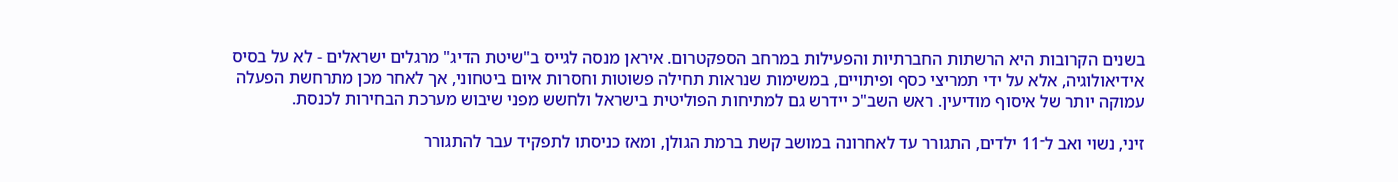בשנים הקרובות היא הרשתות החברתיות והפעילות במרחב הספקטרום. איראן מנסה לגייס ב"שיטת הדיג" מרגלים ישראלים - לא על בסיס אידיאולוגיה, אלא על ידי תמריצי כסף ופיתויים, במשימות שנראות תחילה פשוטות וחסרות איום ביטחוני, אך לאחר מכן מתרחשת הפעלה עמוקה יותר של איסוף מודיעין. ראש השב"כ יידרש גם למתיחות הפוליטית בישראל ולחשש מפני שיבוש מערכת הבחירות לכנסת.

זיני, נשוי ואב ל־11 ילדים, התגורר עד לאחרונה במושב קשת ברמת הגולן, ומאז כניסתו לתפקיד עבר להתגורר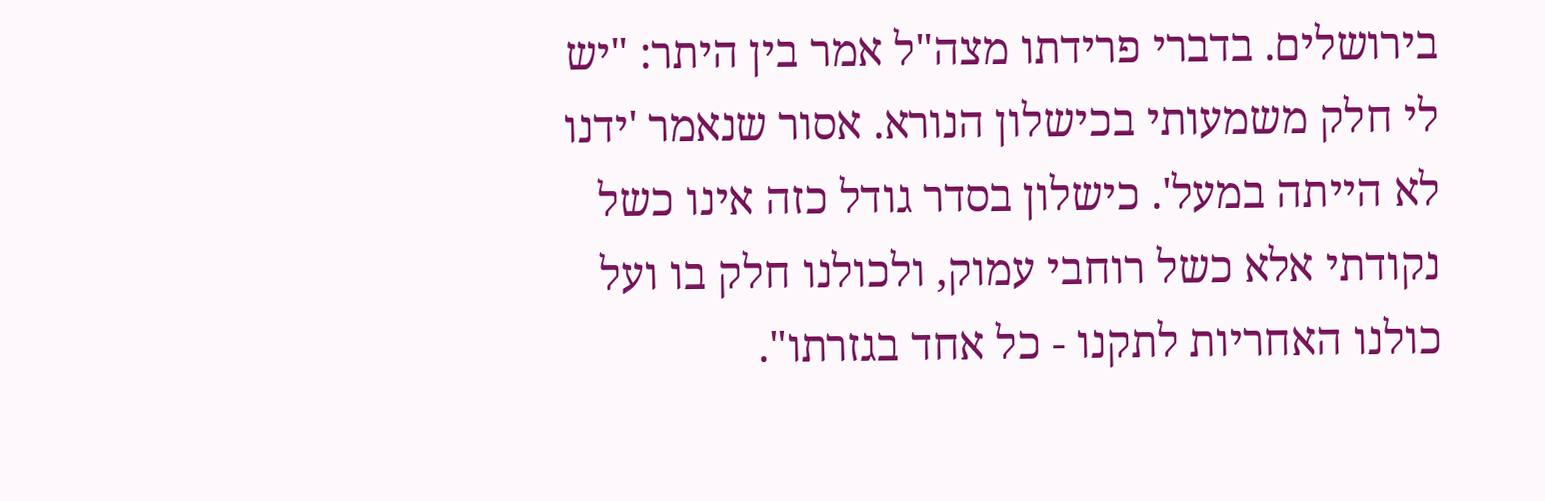בירושלים. בדברי פרידתו מצה"ל אמר בין היתר: "יש לי חלק משמעותי בכישלון הנורא. אסור שנאמר 'ידנו לא הייתה במעל'. כישלון בסדר גודל כזה אינו כשל נקודתי אלא כשל רוחבי עמוק, ולכולנו חלק בו ועל כולנו האחריות לתקנו - כל אחד בגזרתו".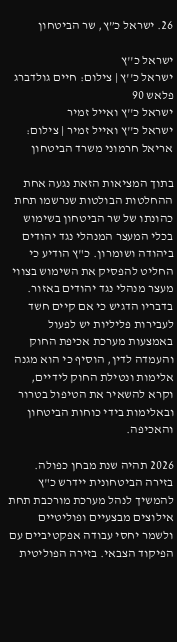26. ישראל כ”ץ, שר הביטחון

ישראל כ''ץ
ישראל כ''ץ | צילום: חיים גולדברג פלאש 90
ישראל כ''ץ ואייל זמיר
ישראל כ''ץ ואייל זמיר | צילום: אריאל חרמוני משרד הביטחון

בתוך המציאות הזאת נגעה אחת ההחלטות הבולטות שנרשמו תחת כהונתו של שר הביטחון בשימוש בכלי המעצר המנהלי נגד יהודים ביהודה ושומרון. כ"ץ הודיע כי החליט להפסיק את השימוש בצווי מעצר מנהלי נגד יהודים באזור. בדבריו הדגיש כי אם קיים חשד לעבירות פליליות יש לפעול באמצעות מערכת אכיפת החוק והעמדה לדין, הוסיף כי הוא מגנה אלימות ונטילת החוק לידיים, וקרא להשאיר את הטיפול בטרור ובאלימות בידי כוחות הביטחון והאכיפה.

2026 תהיה שנת מבחן כפולה. בזירה הביטחונית יידרש כ"ץ להמשיך לנהל מערכת מורכבת תחת אילוצים מבצעיים ופוליטיים ולשמר יחסי עבודה אפקטיביים עם הפיקוד הצבאי. בזירה הפוליטית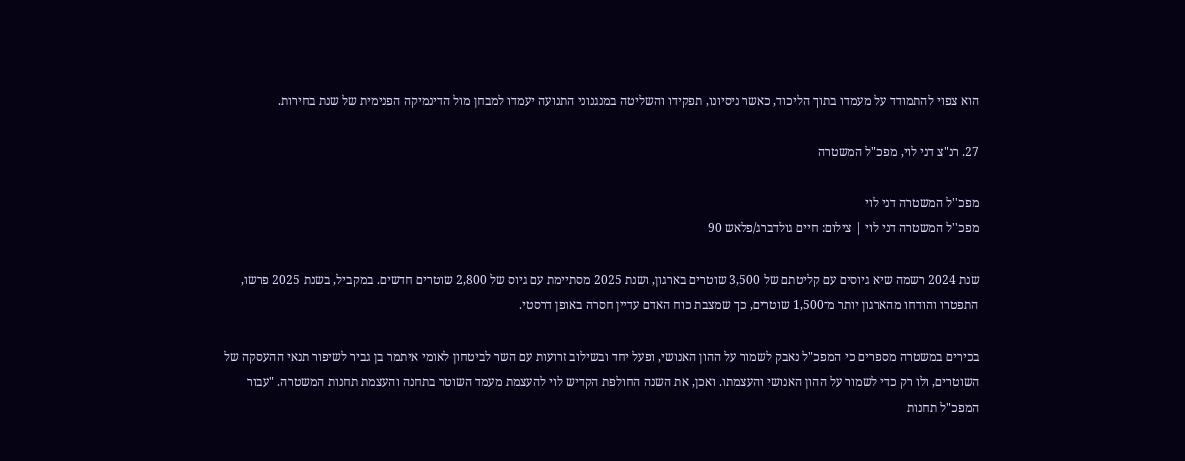הוא צפוי להתמודד על מעמדו בתוך הליכוד, כאשר ניסיונו, תפקידו והשליטה במנגנוני התנועה יעמדו למבחן מול הדינמיקה הפנימית של שנת בחירות.

27. רנ"צ דני לוי, מפכ"ל המשטרה

מפכ''ל המשטרה דני לוי
מפכ''ל המשטרה דני לוי | צילום: חיים גולדברג/פלאש 90

שנת 2024 רשמה שיא גיוסים עם קליטתם של 3,500 שוטרים בארגון, ושנת 2025 מסתיימת עם גיוס של 2,800 שוטרים חדשים. במקביל, בשנת 2025 פרשו, התפטרו והודחו מהארגון יותר מ־1,500 שוטרים, כך שמצבת כוח האדם עדיין חסרה באופן דרסטי.

בכירים במשטרה מספרים כי המפכ"ל נאבק לשמור על ההון האנושי, ופעל יחד ובשילוב זרועות עם השר לביטחון לאומי איתמר בן גביר לשיפור תנאי ההעסקה של השוטרים, ולו רק כדי לשמור על ההון האנושי והעצמתו. ואכן, את השנה החולפת הקדיש לוי להעצמת מעמד השוטר בתחנה והעצמת תחנות המשטרה. "עבור המפכ"ל תחנות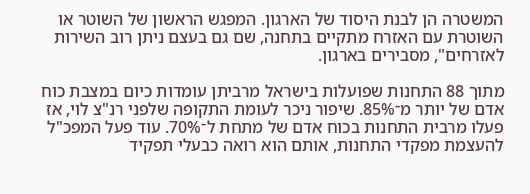המשטרה הן לבנת היסוד של הארגון. המפגש הראשון של השוטר או השוטרת עם האזרח מתקיים בתחנה, שם גם בעצם ניתן רוב השירות לאזרחים", מסבירים בארגון.

מתוך 88 התחנות שפועלות בישראל מרביתן עומדות כיום במצבת כוח אדם של יותר מ־85%. שיפור ניכר לעומת התקופה שלפני רנ"צ לוי, אז פעלו מרבית התחנות בכוח אדם של מתחת ל־70%. עוד פעל המפכ"ל להעצמת מפקדי התחנות, אותם הוא רואה כבעלי תפקיד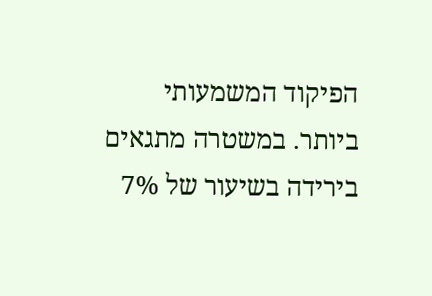הפיקוד המשמעותי ביותר. במשטרה מתגאים בירידה בשיעור של 7%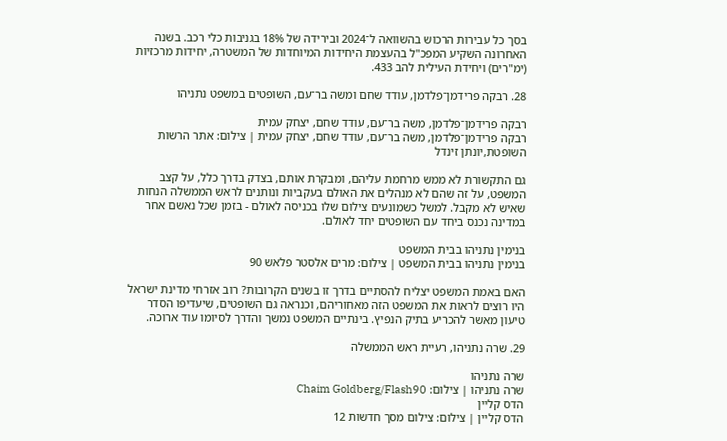בסך כל עבירות הרכוש בהשוואה ל־2024 ובירידה של 18% בגניבות כלי רכב. בשנה האחרונה השקיע המפכ"ל בהעצמת היחידות המיוחדות של המשטרה, יחידות מרכזיות (ימ"רים) ויחידת העילית להב 433.

28. רבקה פרידמן־פלדמן, עודד שחם ומשה בר־עם, השופטים במשפט נתניהו

רבקה פרידמן־פלדמן, משה בר־עם, עודד שחם, יצחק עמית
רבקה פרידמן־פלדמן, משה בר־עם, עודד שחם, יצחק עמית | צילום: אתר הרשות השופטת,יונתן זינדל

גם התקשורת לא ממש מרחמת עליהם, ומבקרת אותם, בצדק בדרך כלל, על קצב המשפט, על זה שהם לא מנהלים את האולם בעקביות ונותנים לראש הממשלה הנחות שאיש לא מקבל. למשל כשמונעים צילום שלו בכניסה לאולם - בזמן שכל נאשם אחר במדינה נכנס ביחד עם השופטים יחד לאולם.

בנימין נתניהו בבית המשפט
בנימין נתניהו בבית המשפט | צילום: מרים אלסטר פלאש 90

האם באמת המשפט יצליח להסתיים בדרך זו בשנים הקרובות? רוב אזרחי מדינת ישראל היו רוצים לראות את המשפט הזה מאחוריהם, וכנראה גם השופטים, שיעדיפו הסדר טיעון מאשר להכריע בתיק הנפיץ. בינתיים המשפט נמשך והדרך לסיומו עוד ארוכה.

29. שרה נתניהו, רעיית ראש הממשלה

שרה נתניהו
שרה נתניהו | צילום: Chaim Goldberg/Flash90
הדס קליין
הדס קליין | צילום: צילום מסך חדשות 12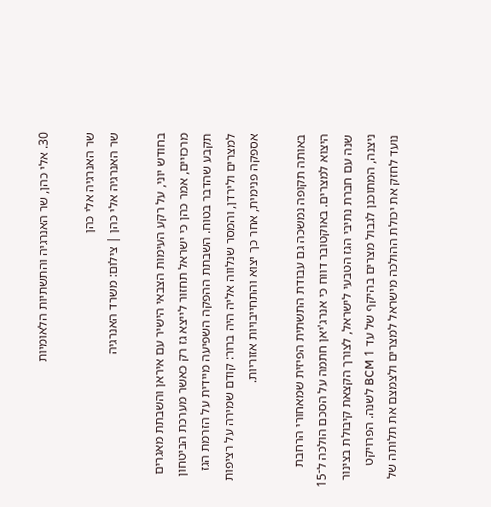30. אלי כהן, שר האנרגיה והתשתיות הלאומיות

שר האנרגיה אלי כהן
שר האנרגיה אלי כהן | צילום: משרד האנרגיה

בחודש יוני, על רקע העימות הצבאי הישיר עם איראן והשבתת מאגרים מרכזיים, אמר כהן כי ישראל תחזור לייצא גז רק כאשר מערכת הביטחון תקבע שהדבר בטוח. השבתת ההפקה השפיעה מיידית על הזרמת הגז למצרים ולירדן, והמסר שנלווה אליה היה ברור: קודם שמירה על רציפות אספקה פנימית, אחר כך יצוא והתחייבויות אזוריות.

באותה תקופה נמשכה גם עבודת התשתית הפיזית שמאחורי הרחבת היצוא למצרים. באוקטובר דווח כי אנרג'יאן חתמה על הסכם הולכה ל־15 שנה עם חברת נתיבי הגז הטבעי לישראל, לצורך הקצאת קיבולת בצינור ניצנה, המתוכנן לגבול מצרים בהיקף של עד 1 BCM לשנה. הפרויקט נועד לחזק את יכולת ההולכה מישראל למצרים ולצמצם את תלותה של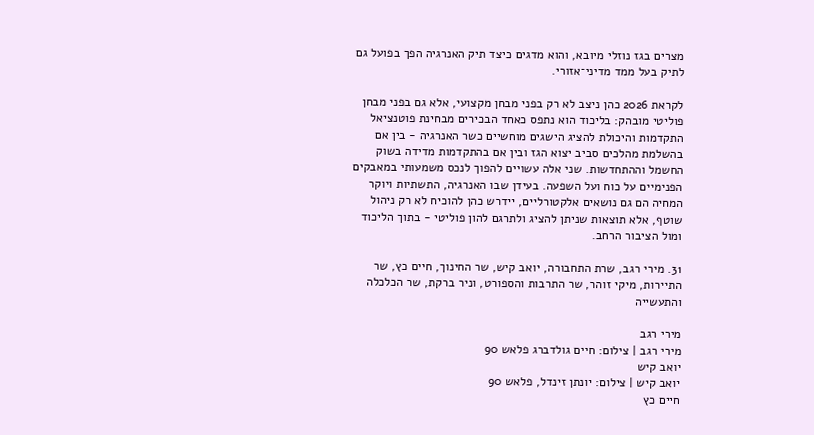מצרים בגז נוזלי מיובא, והוא מדגים כיצד תיק האנרגיה הפך בפועל גם לתיק בעל ממד מדיני־אזורי.

לקראת 2026 כהן ניצב לא רק בפני מבחן מקצועי, אלא גם בפני מבחן פוליטי מובהק: בליכוד הוא נתפס כאחד הבכירים מבחינת פוטנציאל התקדמות והיכולת להציג הישגים מוחשיים כשר האנרגיה - בין אם בהשלמת מהלכים סביב יצוא הגז ובין אם בהתקדמות מדידה בשוק החשמל וההתחדשות. שני אלה עשויים להפוך לנכס משמעותי במאבקים הפנימיים על כוח ועל השפעה. בעידן שבו האנרגיה, התשתיות ויוקר המחיה הם גם נושאים אלקטורליים, יידרש כהן להוכיח לא רק ניהול שוטף, אלא תוצאות שניתן להציג ולתרגם להון פוליטי - בתוך הליכוד ומול הציבור הרחב.

31. מירי רגב, שרת התחבורה, יואב קיש, שר החינוך, חיים כץ, שר התיירות, מיקי זוהר, שר התרבות והספורט, וניר ברקת, שר הכלכלה והתעשייה

מירי רגב
מירי רגב | צילום: חיים גולדברג פלאש 90
יואב קיש
יואב קיש | צילום: יונתן זינדל, פלאש 90
חיים כץ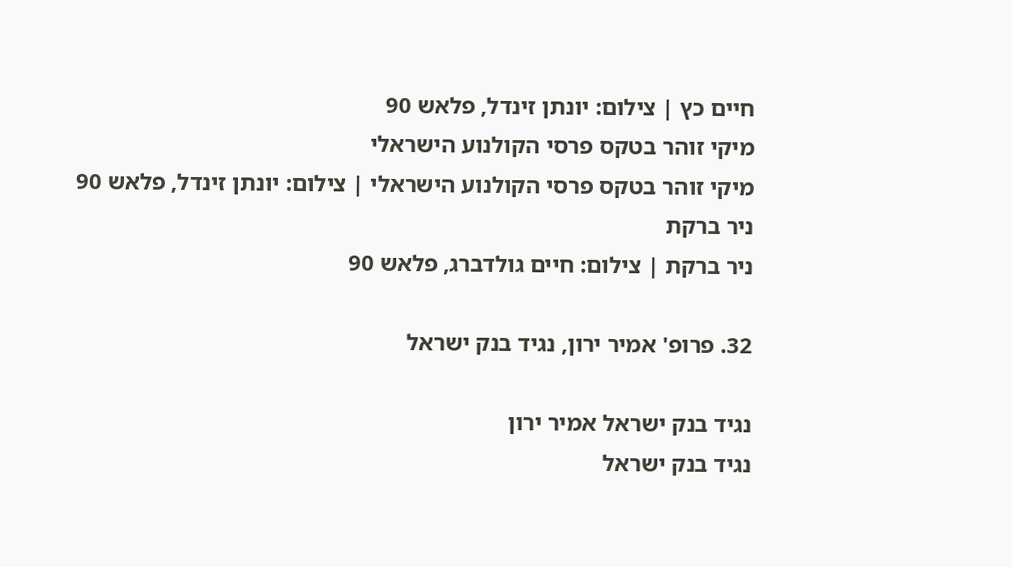חיים כץ | צילום: יונתן זינדל, פלאש 90
מיקי זוהר בטקס פרסי הקולנוע הישראלי
מיקי זוהר בטקס פרסי הקולנוע הישראלי | צילום: יונתן זינדל, פלאש 90
ניר ברקת
ניר ברקת | צילום: חיים גולדברג, פלאש 90

32. פרופ' אמיר ירון, נגיד בנק ישראל

נגיד בנק ישראל אמיר ירון
נגיד בנק ישראל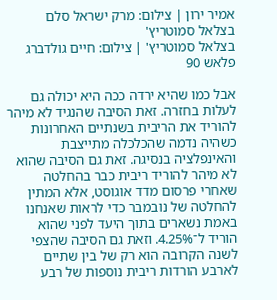אמיר ירון | צילום: מרק ישראל סלם
בצלאל סמוטריץ'
בצלאל סמוטריץ' | צילום: חיים גולדברג פלאש 90

אבל כמו שהיא ירדה ככה היא יכולה גם לעלות בחזרה. זאת הסיבה שהנגיד לא מיהר להוריד את הריבית בשנתיים האחרונות כשהיה נדמה שהכלכלה מתייצבת והאינפלציה בנסיגה. זאת גם הסיבה שהוא לא מיהר להוריד ריבית כבר בהחלטה שאחרי פרסום מדד אוגוסט, אלא המתין להחלטה של נובמבר כדי לראות שאנחנו באמת נשארים בתוך היעד לפני שהוא הוריד ל־4.25%. וזאת גם הסיבה שהצפי לשנה הקרובה הוא רק של בין שתיים לארבע הורדות ריבית נוספות של רבע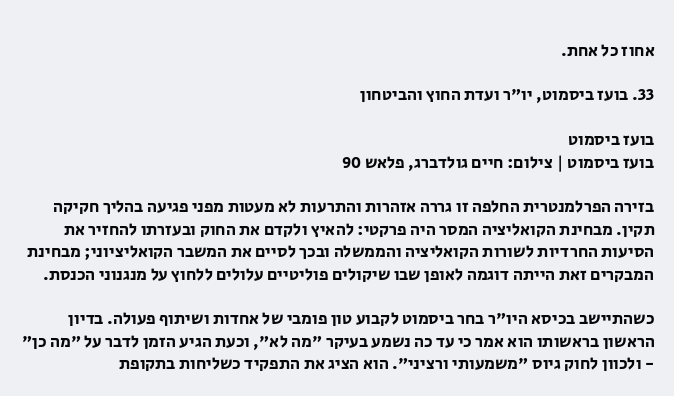אחוז כל אחת.

33. בועז ביסמוט, יו"ר ועדת החוץ והביטחון

בועז ביסמוט
בועז ביסמוט | צילום: חיים גולדברג, פלאש 90

בזירה הפרלמנטרית החלפה זו גררה אזהרות והתרעות לא מעטות מפני פגיעה בהליך חקיקה תקין. מבחינת הקואליציה המסר היה פרקטי: להאיץ ולקדם את החוק ובעזרתו להחזיר את הסיעות החרדיות לשורות הקואליציה והממשלה ובכך לסיים את המשבר הקואליציוני; מבחינת המבקרים זאת הייתה דוגמה לאופן שבו שיקולים פוליטיים עלולים ללחוץ על מנגנוני הכנסת.

כשהתיישב בכיסא היו"ר בחר ביסמוט לקבוע טון פומבי של אחדות ושיתוף פעולה. בדיון הראשון בראשותו הוא אמר כי עד כה נשמע בעיקר "מה לא", וכעת הגיע הזמן לדבר על "מה כן" - ולכוון לחוק גיוס "משמעותי ורציני". הוא הציג את התפקיד כשליחות בתקופת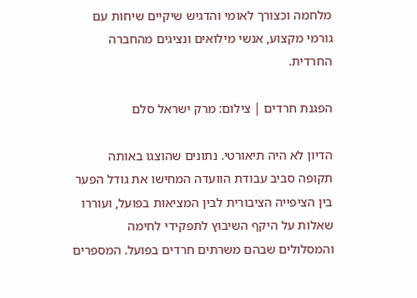מלחמה וכצורך לאומי והדגיש שיקיים שיחות עם גורמי מקצוע, אנשי מילואים ונציגים מהחברה החרדית.

הפגנת חרדים | צילום: מרק ישראל סלם

הדיון לא היה תיאורטי. נתונים שהוצגו באותה תקופה סביב עבודת הוועדה המחישו את גודל הפער בין הציפייה הציבורית לבין המציאות בפועל, ועוררו שאלות על היקף השיבוץ לתפקידי לחימה והמסלולים שבהם משרתים חרדים בפועל. המספרים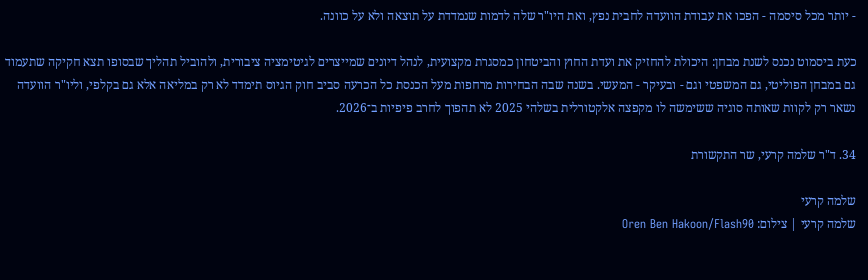- יותר מכל סיסמה - הפכו את עבודת הוועדה לחבית נפץ, ואת היו"ר שלה לדמות שנמדדת על תוצאה ולא על כוונה.

כעת ביסמוט נכנס לשנת מבחן: היכולת להחזיק את ועדת החוץ והביטחון כמסגרת מקצועית, לנהל דיונים שמייצרים לגיטימציה ציבורית, ולהוביל תהליך שבסופו תצא חקיקה שתעמוד גם במבחן הפוליטי, גם המשפטי וגם - ובעיקר - המעשי. בשנה שבה הבחירות מרחפות מעל הכנסת כל הכרעה סביב חוק הגיוס תימדד לא רק במליאה אלא גם בקלפי, וליו"ר הוועדה נשאר רק לקוות שאותה סוגיה ששימשה לו מקפצה אלקטורלית בשלהי 2025 לא תהפוך לחרב פיפיות ב־2026.

34. ד"ר שלמה קרעי, שר התקשורת

שלמה קרעי
שלמה קרעי | צילום: Oren Ben Hakoon/Flash90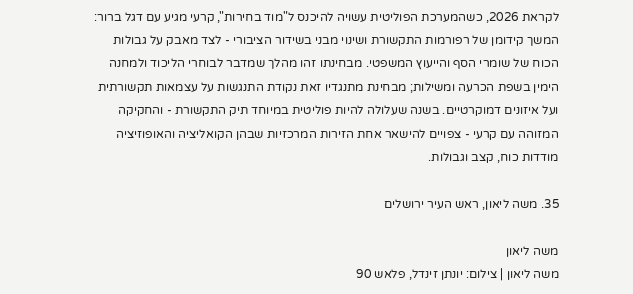לקראת 2026, כשהמערכת הפוליטית עשויה להיכנס ל"מוד בחירות", קרעי מגיע עם דגל ברור: המשך קידומן של רפורמות התקשורת ושינוי מבני בשידור הציבורי - לצד מאבק על גבולות הכוח של שומרי הסף והייעוץ המשפטי. מבחינתו זהו מהלך שמדבר לבוחרי הליכוד ולמחנה הימין בשפת הכרעה ומשילות; מבחינת מתנגדיו זאת נקודת התנגשות על עצמאות תקשורתית ועל איזונים דמוקרטיים. בשנה שעלולה להיות פוליטית במיוחד תיק התקשורת - והחקיקה המזוהה עם קרעי - צפויים להישאר אחת הזירות המרכזיות שבהן הקואליציה והאופוזיציה מודדות כוח, קצב וגבולות.

35. משה ליאון, ראש העיר ירושלים

משה ליאון
משה ליאון | צילום: יונתן זינדל, פלאש 90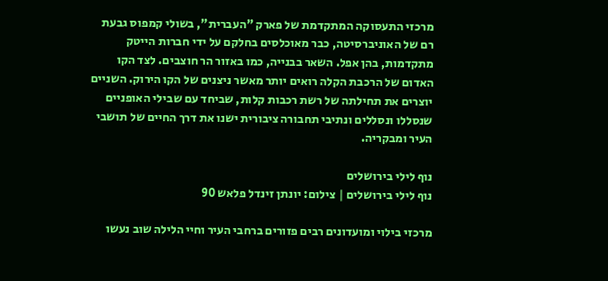מרכזי התעסוקה המתקדמת של פארק "העברית", בשולי קמפוס גבעת רם של האוניברסיטה, כבר מאוכלסים בחלקם על ידי חברות הייטק מתקדמות, בהן אפל. השאר בבנייה, כמו באזור הר חוצבים. לצד הקו האדום של הרכבת הקלה רואים יותר מאשר ניצנים של הקו הירוק. השניים יוצרים את תחילתה של רשת רכבות קלות, שביחד עם שבילי האופניים שנסללו ונסללים ונתיבי תחבורה ציבורית ישנו את דרך החיים של תושבי העיר ומבקריה.

נוף לילי בירושלים
נוף לילי בירושלים | צילום: יונתן זינדל פלאש 90

מרכזי בילוי ומועדונים רבים פזורים ברחבי העיר וחיי הלילה שוב נעשו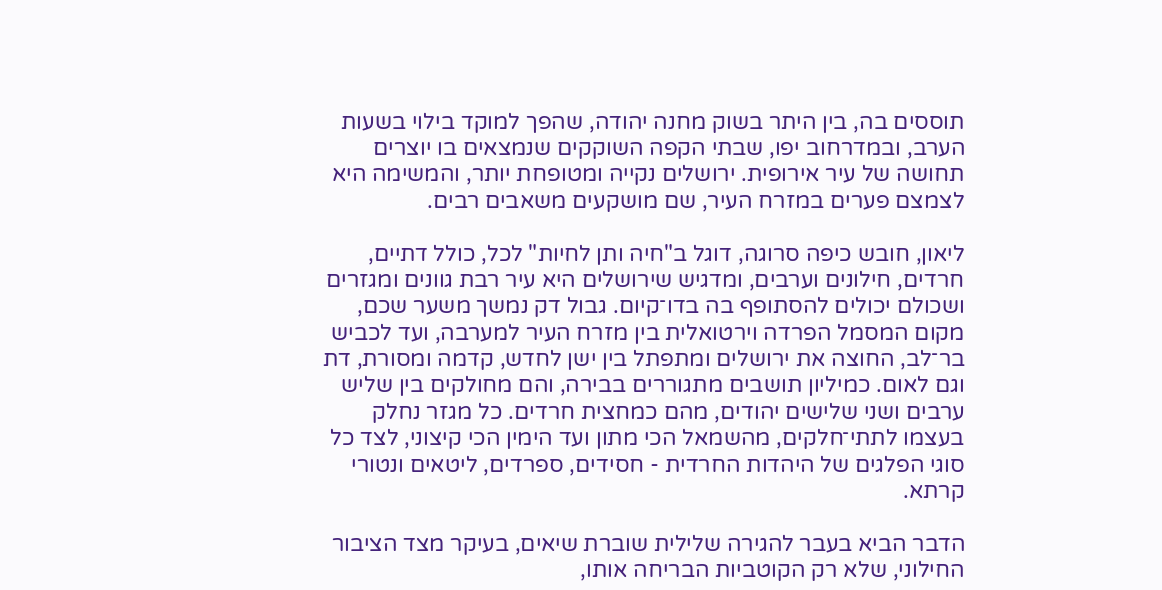תוססים בה, בין היתר בשוק מחנה יהודה, שהפך למוקד בילוי בשעות הערב, ובמדרחוב יפו, שבתי הקפה השוקקים שנמצאים בו יוצרים תחושה של עיר אירופית. ירושלים נקייה ומטופחת יותר, והמשימה היא לצמצם פערים במזרח העיר, שם מושקעים משאבים רבים.

ליאון, חובש כיפה סרוגה, דוגל ב"חיה ותן לחיות" לכל, כולל דתיים, חרדים, חילונים וערבים, ומדגיש שירושלים היא עיר רבת גוונים ומגזרים ושכולם יכולים להסתופף בה בדו־קיום. גבול דק נמשך משער שכם, מקום המסמל הפרדה וירטואלית בין מזרח העיר למערבה, ועד לכביש בר־לב, החוצה את ירושלים ומתפתל בין ישן לחדש, קדמה ומסורת, דת וגם לאום. כמיליון תושבים מתגוררים בבירה, והם מחולקים בין שליש ערבים ושני שלישים יהודים, מהם כמחצית חרדים. כל מגזר נחלק בעצמו לתתי־חלקים, מהשמאל הכי מתון ועד הימין הכי קיצוני, לצד כל סוגי הפלגים של היהדות החרדית - חסידים, ספרדים, ליטאים ונטורי קרתא.

הדבר הביא בעבר להגירה שלילית שוברת שיאים, בעיקר מצד הציבור החילוני, שלא רק הקוטביות הבריחה אותו,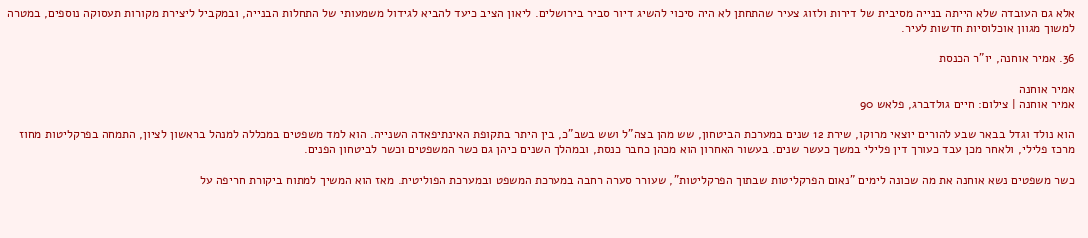אלא גם העובדה שלא הייתה בנייה מסיבית של דירות ולזוג צעיר שהתחתן לא היה סיכוי להשיג דיור סביר בירושלים. ליאון הציב כיעד להביא לגידול משמעותי של התחלות הבנייה, ובמקביל ליצירת מקורות תעסוקה נוספים, במטרה למשוך מגוון אוכלוסיות חדשות לעיר.

36. אמיר אוחנה, יו"ר הכנסת

אמיר אוחנה
אמיר אוחנה | צילום: חיים גולדברג, פלאש 90

הוא נולד וגדל בבאר שבע להורים יוצאי מרוקו, שירת 12 שנים במערכת הביטחון, שש מהן בצה"ל ושש בשב"כ, בין היתר בתקופת האינתיפאדה השנייה. הוא למד משפטים במכללה למנהל בראשון לציון, התמחה בפרקליטות מחוז מרכז פלילי, ולאחר מכן עבד כעורך דין פלילי במשך כעשר שנים. בעשור האחרון הוא מכהן כחבר כנסת, ובמהלך השנים כיהן גם כשר המשפטים וכשר לביטחון הפנים.

כשר משפטים נשא אוחנה את מה שכונה לימים "נאום הפרקליטות שבתוך הפרקליטות", שעורר סערה רחבה במערכת המשפט ובמערכת הפוליטית. מאז הוא המשיך למתוח ביקורת חריפה על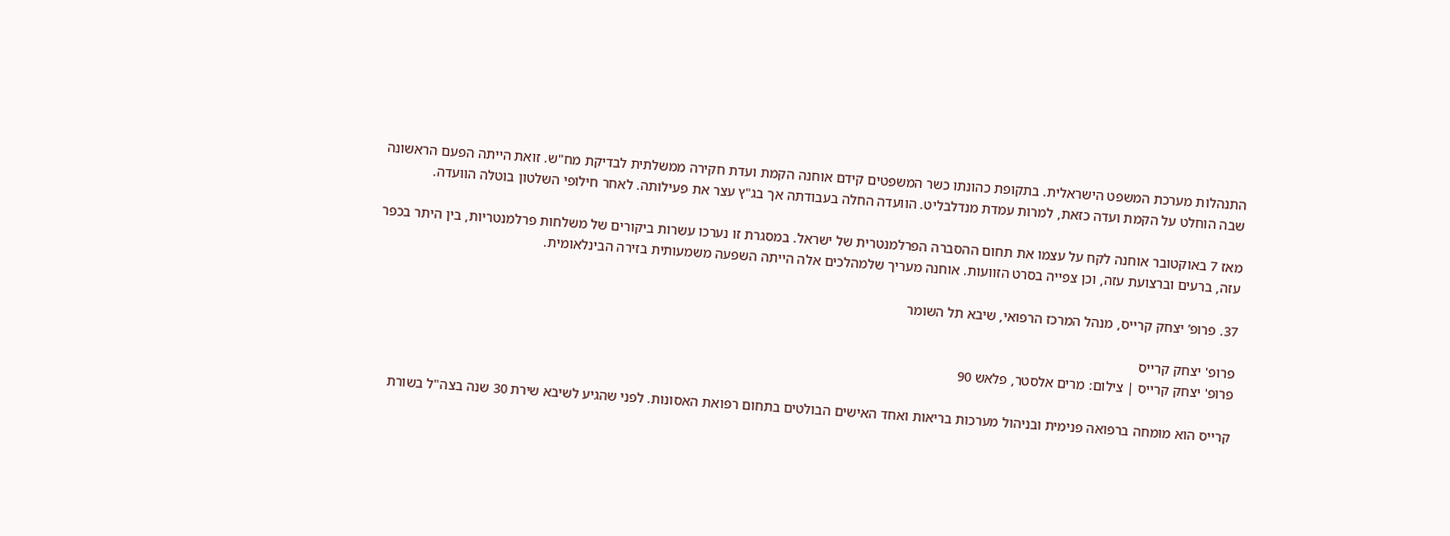התנהלות מערכת המשפט הישראלית. בתקופת כהונתו כשר המשפטים קידם אוחנה הקמת ועדת חקירה ממשלתית לבדיקת מח"ש. זואת הייתה הפעם הראשונה שבה הוחלט על הקמת ועדה כזאת, למרות עמדת מנדלבליט. הוועדה החלה בעבודתה אך בג"ץ עצר את פעילותה. לאחר חילופי השלטון בוטלה הוועדה.

מאז 7 באוקטובר אוחנה לקח על עצמו את תחום ההסברה הפרלמנטרית של ישראל. במסגרת זו נערכו עשרות ביקורים של משלחות פרלמנטריות, בין היתר בכפר עזה, ברעים וברצועת עזה, וכן צפייה בסרט הזוועות. אוחנה מעריך שלמהלכים אלה הייתה השפעה משמעותית בזירה הבינלאומית.

37. פרופ’ יצחק קרייס, מנהל המרכז הרפואי, שיבא תל השומר

פרופ' יצחק קרייס
פרופ' יצחק קרייס | צילום: מרים אלסטר, פלאש 90

קרייס הוא מומחה ברפואה פנימית ובניהול מערכות בריאות ואחד האישים הבולטים בתחום רפואת האסונות. לפני שהגיע לשיבא שירת 30 שנה בצה"ל בשורת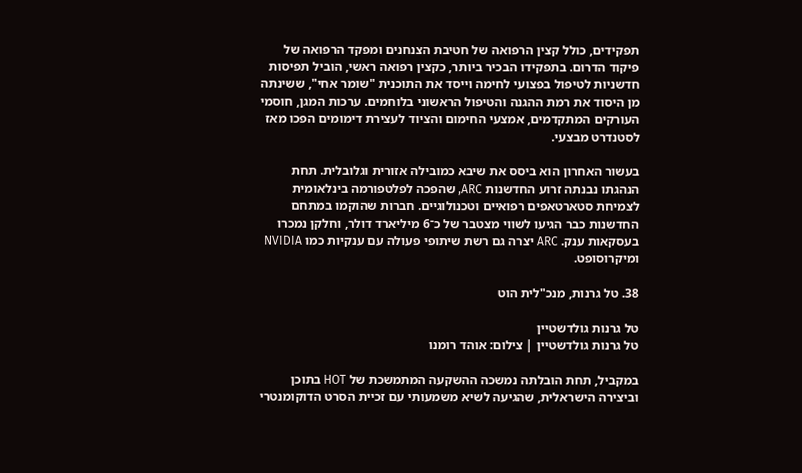תפקידים, כולל קצין הרפואה של חטיבת הצנחנים ומפקד הרפואה של פיקוד הדרום. בתפקידו הבכיר ביותר, כקצין רפואה ראשי, הוביל תפיסות חדשניות לטיפול בפצועי לחימה וייסד את התוכנית "שומר אחי", ששינתה מן היסוד את רמת ההגנה והטיפול הראשוני בלוחמים. ערכות המגן, חוסמי העורקים המתקדמים, אמצעי החימום והציוד לעצירת דימומים הפכו מאז לסטנדרט מבצעי.

בעשור האחרון הוא ביסס את שיבא כמובילה אזורית וגלובלית. תחת הנהגתו נבנתה זרוע החדשנות ARC, שהפכה לפלטפורמה בינלאומית לצמיחת סטארטאפים רפואיים וטכנולוגיים. חברות שהוקמו במתחם החדשנות כבר הגיעו לשווי מצטבר של כ־6 מיליארד דולר, וחלקן נמכרו בעסקאות ענק. ARC יצרה גם רשת שיתופי פעולה עם ענקיות כמו NVIDIA ומיקרוסופט.

38. טל גרנות, מנכ"לית הוט

טל גרנות גולדשטיין
טל גרנות גולדשטיין | צילום: אוהד רומנו

במקביל, תחת הובלתה נמשכה ההשקעה המתמשכת של HOT בתוכן וביצירה הישראלית, שהגיעה לשיא משמעותי עם זכיית הסרט הדוקומנטרי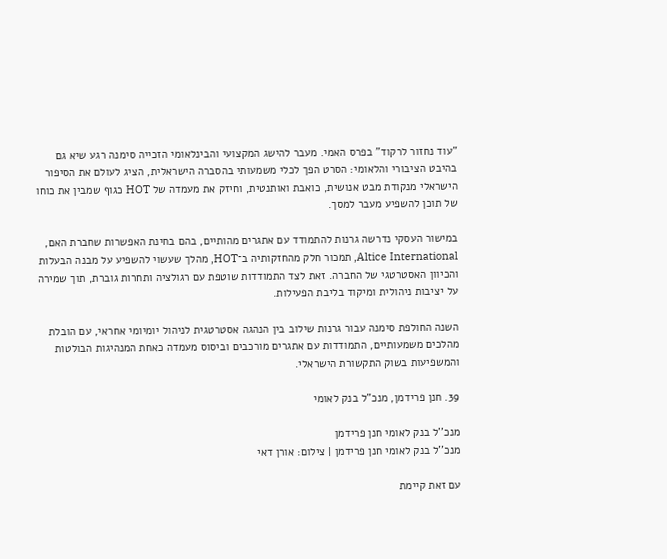"עוד נחזור לרקוד" בפרס האמי. מעבר להישג המקצועי והבינלאומי הזכייה סימנה רגע שיא גם בהיבט הציבורי והלאומי: הסרט הפך לכלי משמעותי בהסברה הישראלית, הציג לעולם את הסיפור הישראלי מנקודת מבט אנושית, כואבת ואותנטית, וחיזק את מעמדה של HOT כגוף שמבין את כוחו של תוכן להשפיע מעבר למסך.

במישור העסקי נדרשה גרנות להתמודד עם אתגרים מהותיים, בהם בחינת האפשרות שחברת האם, Altice International, תמכור חלק מהחזקותיה ב־HOT, מהלך שעשוי להשפיע על מבנה הבעלות והכיוון האסטרטגי של החברה. זאת לצד התמודדות שוטפת עם רגולציה ותחרות גוברת, תוך שמירה על יציבות ניהולית ומיקוד בליבת הפעילות.

השנה החולפת סימנה עבור גרנות שילוב בין הנהגה אסטרטגית לניהול יומיומי אחראי, עם הובלת מהלכים משמעותיים, התמודדות עם אתגרים מורכבים וביסוס מעמדה כאחת המנהיגות הבולטות והמשפיעות בשוק התקשורת הישראלי.

39. חנן פרידמן, מנכ"ל בנק לאומי

מנכ''ל בנק לאומי חנן פרידמן
מנכ''ל בנק לאומי חנן פרידמן | צילום: אורן דאי

עם זאת קיימת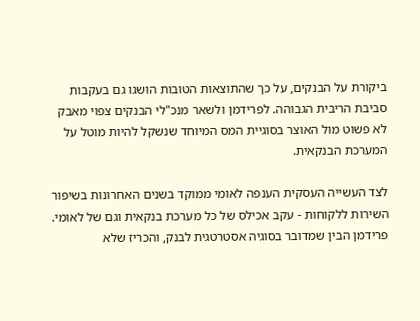ביקורת על הבנקים, על כך שהתוצאות הטובות הושגו גם בעקבות סביבת הריבית הגבוהה. לפרידמן ולשאר מנכ"לי הבנקים צפוי מאבק לא פשוט מול האוצר בסוגיית המס המיוחד שנשקל להיות מוטל על המערכת הבנקאית.

לצד העשייה העסקית הענפה לאומי ממוקד בשנים האחרונות בשיפור השירות ללקוחות - עקב אכילס של כל מערכת בנקאית וגם של לאומי. פרידמן הבין שמדובר בסוגיה אסטרטגית לבנק, והכריז שלא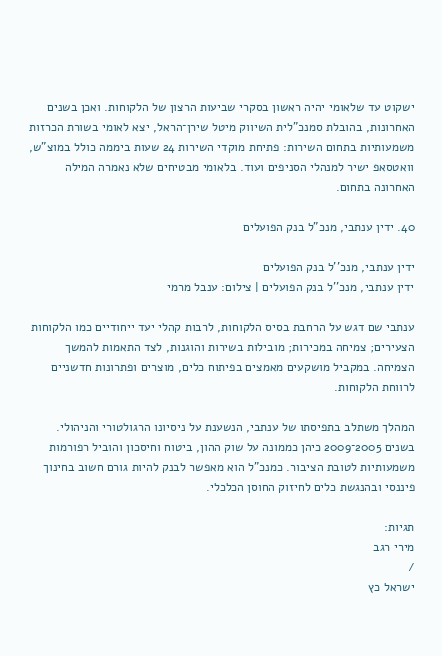ישקוט עד שלאומי יהיה ראשון בסקרי שביעות הרצון של הלקוחות. ואכן בשנים האחרונות, בהובלת סמנכ"לית השיווק מיטל שירן־הראל, יצא לאומי בשורת הכרזות משמעותיות בתחום השירות: פתיחת מוקדי השירות 24 שעות ביממה כולל במוצ"ש, וואטסאפ ישיר למנהלי הסניפים ועוד. בלאומי מבטיחים שלא נאמרה המילה האחרונה בתחום.

40. ידין ענתבי, מנכ"ל בנק הפועלים

ידין ענתבי, מנכ''ל בנק הפועלים
ידין ענתבי, מנכ''ל בנק הפועלים | צילום: ענבל מרמי

ענתבי שם דגש על הרחבת בסיס הלקוחות, לרבות קהלי יעד ייחודיים כמו הלקוחות הצעירים; צמיחה במכירות; מובילות בשירות והוגנות, לצד התאמות להמשך הצמיחה. במקביל מושקעים מאמצים בפיתוח כלים, מוצרים ופתרונות חדשניים לרווחת הלקוחות.

המהלך משתלב בתפיסתו של ענתבי, הנשענת על ניסיונו הרגולטורי והניהולי. בשנים 2005־2009 כיהן כממונה על שוק ההון, ביטוח וחיסכון והוביל רפורמות משמעותיות לטובת הציבור. כמנכ"ל הוא מאפשר לבנק להיות גורם חשוב בחינוך פיננסי ובהנגשת כלים לחיזוק החוסן הכלכלי.

תגיות:
מירי רגב
/
ישראל כץ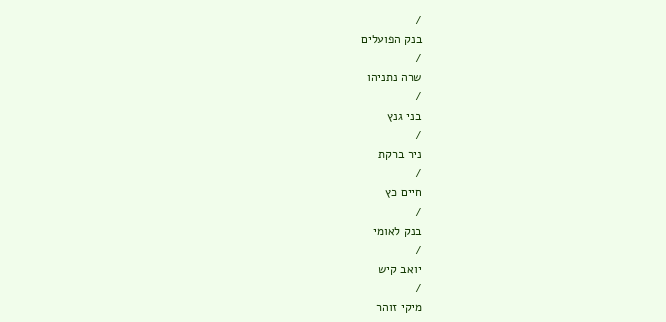/
בנק הפועלים
/
שרה נתניהו
/
בני גנץ
/
ניר ברקת
/
חיים כץ
/
בנק לאומי
/
יואב קיש
/
מיקי זוהר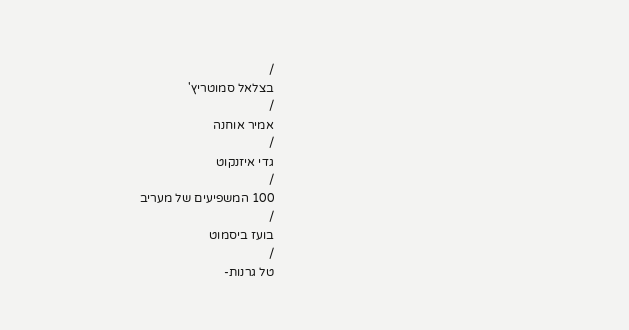/
בצלאל סמוטריץ'
/
אמיר אוחנה
/
גדי איזנקוט
/
100 המשפיעים של מעריב
/
בועז ביסמוט
/
טל גרנות-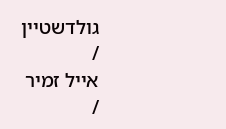גולדשטיין
/
אייל זמיר
/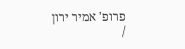פרופ' אמיר ירון
/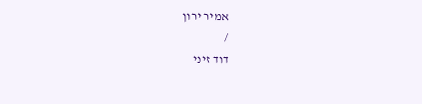אמיר ירון
/
דוד זיני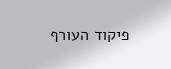פיקוד העורף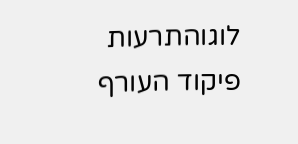לוגוהתרעות פיקוד העורף